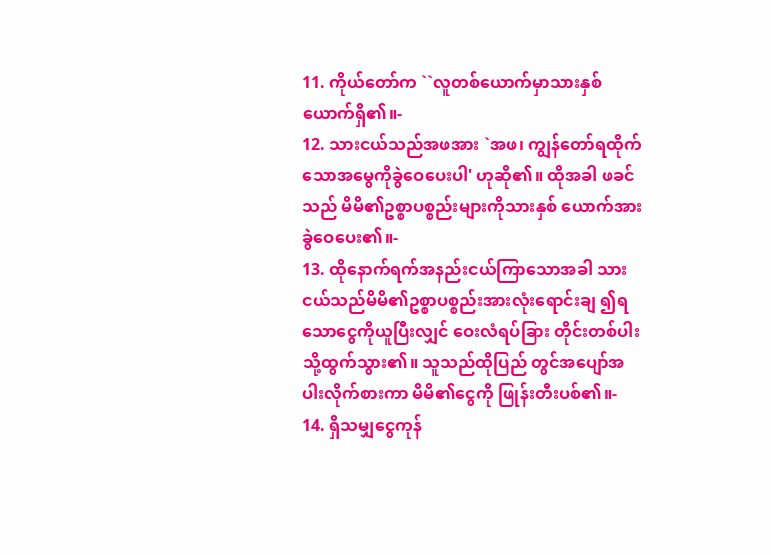11. ကိုယ်တော်က ``လူတစ်ယောက်မှာသားနှစ်ယောက်ရှိ၏။-
12. သားငယ်သည်အဖအား `အဖ၊ ကျွန်တော်ရထိုက် သောအမွေကိုခွဲဝေပေးပါ' ဟုဆို၏။ ထိုအခါ ဖခင်သည် မိမိ၏ဥစ္စာပစ္စည်းများကိုသားနှစ် ယောက်အားခွဲဝေပေး၏။-
13. ထိုနောက်ရက်အနည်းငယ်ကြာသောအခါ သား ငယ်သည်မိမိ၏ဥစ္စာပစ္စည်းအားလုံးရောင်းချ ၍ရသောငွေကိုယူပြီးလျှင် ဝေးလံရပ်ခြား တိုင်းတစ်ပါးသို့ထွက်သွား၏။ သူသည်ထိုပြည် တွင်အပျော်အပါးလိုက်စားကာ မိမိ၏ငွေကို ဖြုန်းတီးပစ်၏။-
14. ရှိသမျှငွေကုန်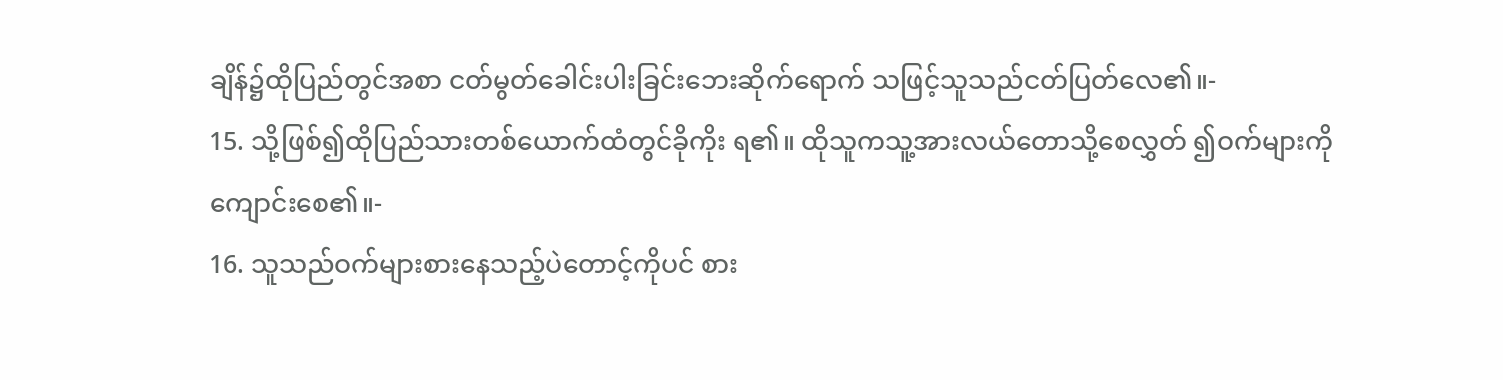ချိန်၌ထိုပြည်တွင်အစာ ငတ်မွတ်ခေါင်းပါးခြင်းဘေးဆိုက်ရောက် သဖြင့်သူသည်ငတ်ပြတ်လေ၏။-
15. သို့ဖြစ်၍ထိုပြည်သားတစ်ယောက်ထံတွင်ခိုကိုး ရ၏။ ထိုသူကသူ့အားလယ်တောသို့စေလွှတ် ၍ဝက်များကိုကျောင်းစေ၏။-
16. သူသည်ဝက်များစားနေသည့်ပဲတောင့်ကိုပင် စား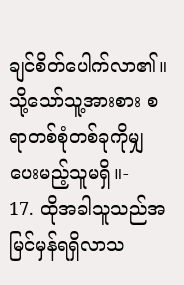ချင်စိတ်ပေါက်လာ၏။ သို့သော်သူ့အားစား စရာတစ်စုံတစ်ခုကိုမျှပေးမည့်သူမရှိ။-
17. ထိုအခါသူသည်အမြင်မှန်ရရှိလာသ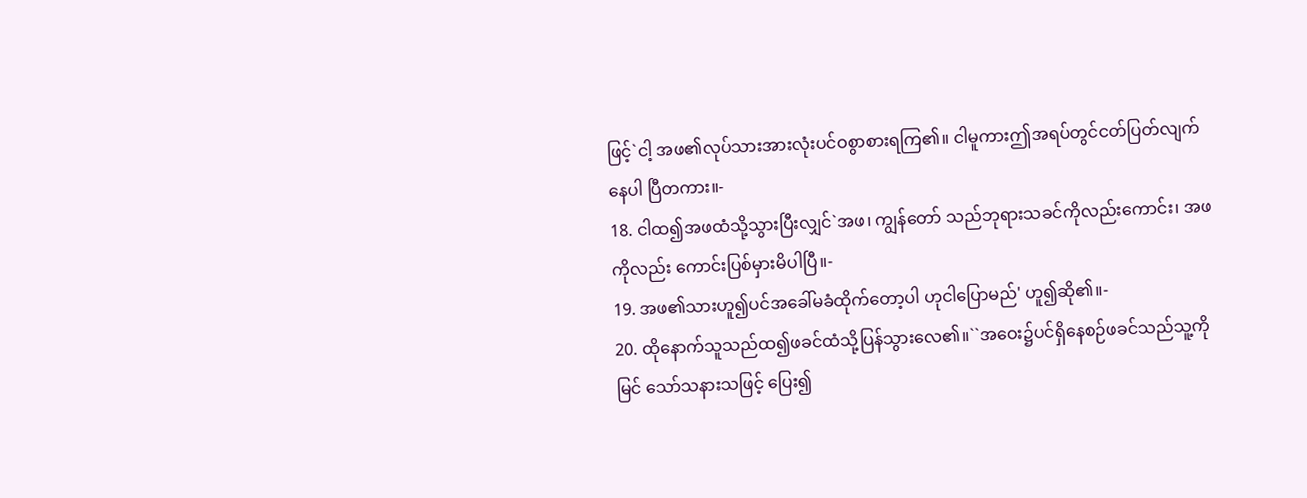ဖြင့်`ငါ့ အဖ၏လုပ်သားအားလုံးပင်ဝစွာစားရကြ၏။ ငါမူကားဤအရပ်တွင်ငတ်ပြတ်လျက်နေပါ ပြီတကား။-
18. ငါထ၍အဖထံသို့သွားပြီးလျှင်`အဖ၊ ကျွန်တော် သည်ဘုရားသခင်ကိုလည်းကောင်း၊ အဖကိုလည်း ကောင်းပြစ်မှားမိပါပြီ။-
19. အဖ၏သားဟူ၍ပင်အခေါ်မခံထိုက်တော့ပါ ဟုငါပြောမည်' ဟူ၍ဆို၏။-
20. ထိုနောက်သူသည်ထ၍ဖခင်ထံသို့ပြန်သွားလေ၏။``အဝေး၌ပင်ရှိနေစဉ်ဖခင်သည်သူ့ကိုမြင် သော်သနားသဖြင့် ပြေး၍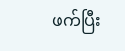ဖက်ပြီး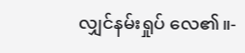လျှင်နမ်းရှုပ် လေ၏။-